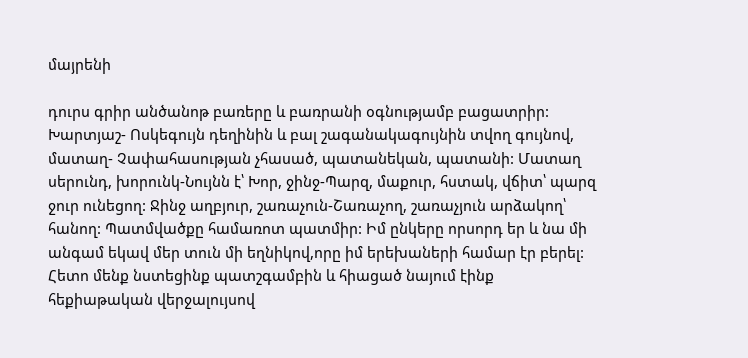մայրենի

դուրս գրիր անծանոթ բառերը և բառրանի օգնությամբ բացատրիր: Խարտյաշ- Ոսկեգույն դեղինին և բալ շագանակագույնին տվող գույնով, մատաղ- Չափահասության չհասած, պատանեկան, պատանի: Մատաղ սերունդ, խորունկ-Նույնն է՝ Խոր, ջինջ-Պարզ, մաքուր, հստակ, վճիտ՝ պարզ ջուր ունեցող: Ջինջ աղբյուր, շառաչուն-Շառաչող, շառաչյուն արձակող՝ հանող: Պատմվածքը համառոտ պատմիր: Իմ ընկերը որսորդ եր և նա մի անգամ եկավ մեր տուն մի եղնիկով,որը իմ երեխաների համար էր բերել: Հետո մենք նստեցինք պատշգամբին և հիացած նայում էինք հեքիաթական վերջալույսով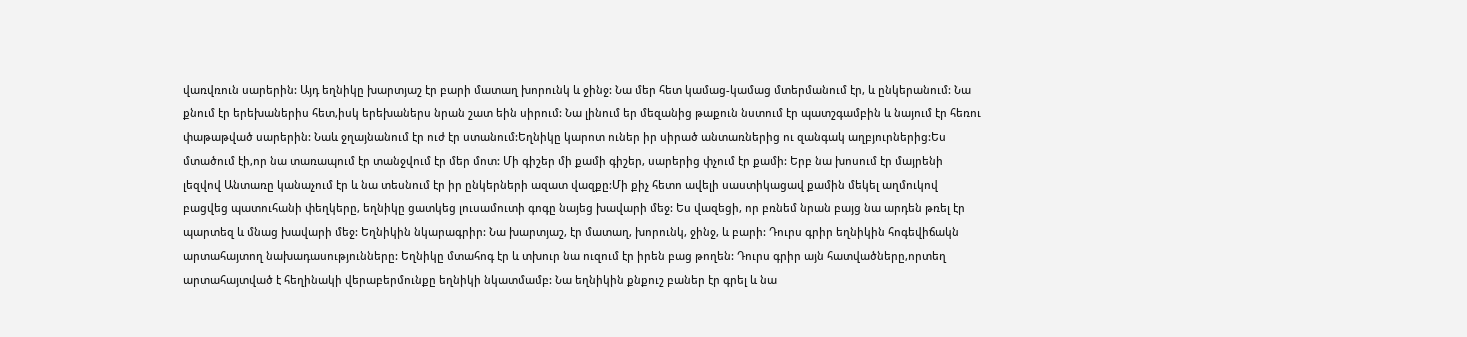վառվռուն սարերին: Այդ եղնիկը խարտյաշ էր բարի մատաղ խորունկ և ջինջ: Նա մեր հետ կամաց-կամաց մտերմանում էր, և ընկերանում: Նա քնում էր երեխաներիս հետ,իսկ երեխաներս նրան շատ եին սիրում: Նա լինում եր մեզանից թաքուն նստում էր պատշգամբին և նայում էր հեռու փաթաթված սարերին: Նաև ջղայնանում էր ուժ էր ստանում:Եղնիկը կարոտ ուներ իր սիրած անտառներից ու զանգակ աղբյուրներից:Ես մտածում էի,որ նա տառապում էր տանջվում էր մեր մոտ: Մի գիշեր մի քամի գիշեր, սարերից փչում էր քամի: Երբ նա խոսում էր մայրենի լեզվով Անտառը կանաչում էր և նա տեսնում էր իր ընկերների ազատ վազքը:Մի քիչ հետո ավելի սաստիկացավ քամին մեկել աղմուկով բացվեց պատուհանի փեղկերը, եղնիկը ցատկեց լուսամուտի գոգը նայեց խավարի մեջ: Ես վազեցի, որ բռնեմ նրան բայց նա արդեն թռել էր պարտեզ և մնաց խավարի մեջ: Եղնիկին նկարագրիր: Նա խարտյաշ, էր մատաղ, խորունկ, ջինջ, և բարի: Դուրս գրիր եղնիկին հոգեվիճակն արտահայտող նախադասությունները: Եղնիկը մտահոգ էր և տխուր նա ուզում էր իրեն բաց թողեն: Դուրս գրիր այն հատվածները,որտեղ արտահայտված է հեղինակի վերաբերմունքը եղնիկի նկատմամբ: Նա եղնիկին քնքուշ բաներ էր գրել և նա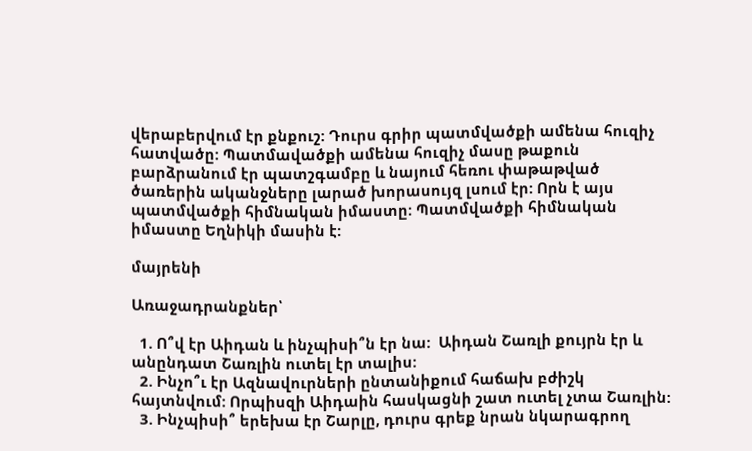վերաբերվում էր քնքուշ: Դուրս գրիր պատմվածքի ամենա հուզիչ հատվածը: Պատմավածքի ամենա հուզիչ մասը թաքուն բարձրանում էր պատշգամբը և նայում հեռու փաթաթված ծառերին ականջները լարած խորասույզ լսում էր: Որն է այս պատմվածքի հիմնական իմաստը: Պատմվածքի հիմնական իմաստը Եղնիկի մասին է:

մայրենի

Առաջադրանքներ՝

  1. Ո՞վ էր Աիդան և ինչպիսի՞ն էր նա:  Աիդան Շառլի քույրն էր և անընդատ Շառլին ուտել էր տալիս:
  2. Ինչո՞ւ էր Ազնավուրների ընտանիքում հաճախ բժիշկ հայտնվում: Որպիսզի Աիդաին հասկացնի շատ ուտել չտա Շառլին:
  3. Ինչպիսի՞ երեխա էր Շարլը, դուրս գրեք նրան նկարագրող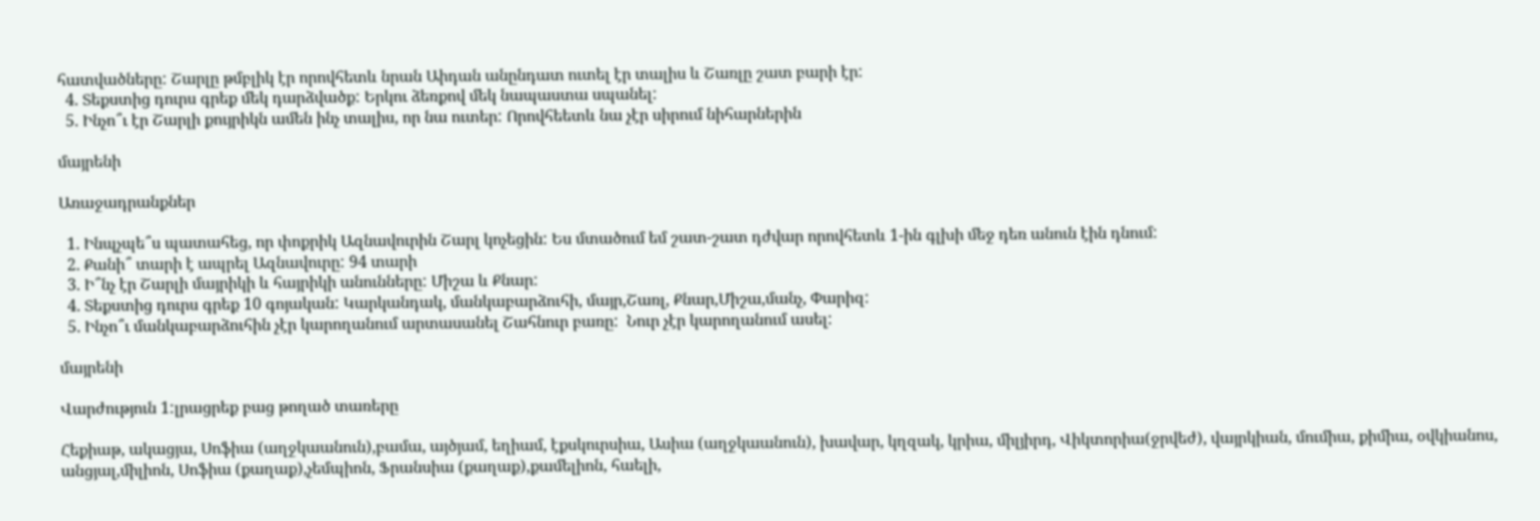հատվածները: Շարլը թմբլիկ էր որովհետև նրան Աիդան անընդատ ուտել էր տալիս և Շառլը շատ բարի էր:
  4. Տեքստից դուրս գրեք մեկ դարձվածք: Երկու ձեռքով մեկ նապաստա սպանել:
  5. Ինչո՞ւ էր Շարլի քույրիկն ամեն ինչ տալիս, որ նա ուտեր: Որովհեետև նա չէր սիրում նիհարներին

մայրենի

Առաջադրանքներ

  1. Ինպչպե՞ս պատահեց, որ փոքրիկ Ազնավուրին Շարլ կոչեցին: Ես մտածում եմ շատ-շատ դժվար որովհետև 1-ին գլխի մեջ դեռ անուն էին դնում:
  2. Քանի՞ տարի է ապրել Ազնավուրը: 94 տարի
  3. Ի՞նչ էր Շարլի մայրիկի և հայրիկի անունները: Միշա և Քնար:
  4. Տեքստից դուրս գրեք 10 գոյական: Կարկանդակ, մանկաբարձուհի, մայր,Շառլ, Քնար,Միշա,մանչ, Փարիզ:
  5. Ինչո՞ւ մանկաբարձուհին չէր կարողանում արտասանել Շահնուր բառը:  Նուր չէր կարողանում ասել:

մայրենի

Վարժություն 1:լրացրեք բաց թողած տառերը

Հեքիաթ, ակացյա, Սոֆիա (աղջկաանուն),բամա, այծյամ, եղիամ, էքսկուրսիա, Ասիա (աղջկաանուն), խավար, կղզակ, կրիա, միլյիրդ, Վիկտորիա(ջրվեժ), վայրկիան, մումիա, քիմիա, օվկիանոս, անցյալ,միլիոն, Սոֆիա (քաղաք),չեմպիոն, Ֆրանսիա (քաղաք),քամելիոն, հաելի,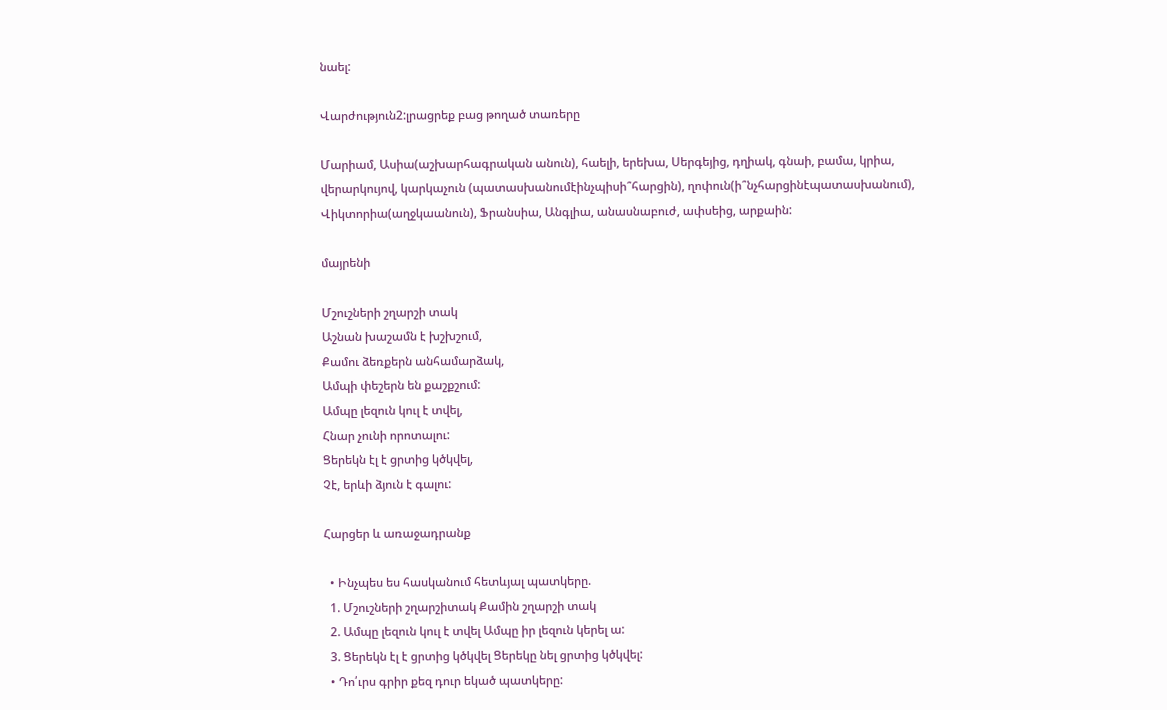նաել:

Վարժություն2:լրացրեք բաց թողած տառերը

Մարիամ, Ասիա(աշխարհագրական անուն), հաելի, երեխա, Սերգեյից, դղիակ, գնաի, բամա, կրիա, վերարկույով, կարկաչուն (պատասխանումէինչպիսի՞հարցին), ղոփուն(ի՞նչհարցինէպատասխանում), Վիկտորիա(աղջկաանուն), Ֆրանսիա, Անգլիա, անասնաբուժ, ափսեից, արքաին:

մայրենի

Մշուշների շղարշի տակ
Աշնան խաշամն է խշխշում,
Քամու ձեռքերն անհամարձակ,
Ամպի փեշերն են քաշքշում:
Ամպը լեզուն կուլ է տվել,
Հնար չունի որոտալու:
Ցերեկն էլ է ցրտից կծկվել,
Չէ, երևի ձյուն է գալու:

Հարցեր և առաջադրանք

  • Ինչպես ես հասկանում հետևյալ պատկերը.
  1. Մշուշների շղարշիտակ Քամին շղարշի տակ
  2. Ամպը լեզուն կուլ է տվել Ամպը իր լեզուն կերել ա:
  3. Ցերեկն էլ է ցրտից կծկվել Ցերեկը նել ցրտից կծկվել:
  • Դո՛ւրս գրիր քեզ դուր եկած պատկերը: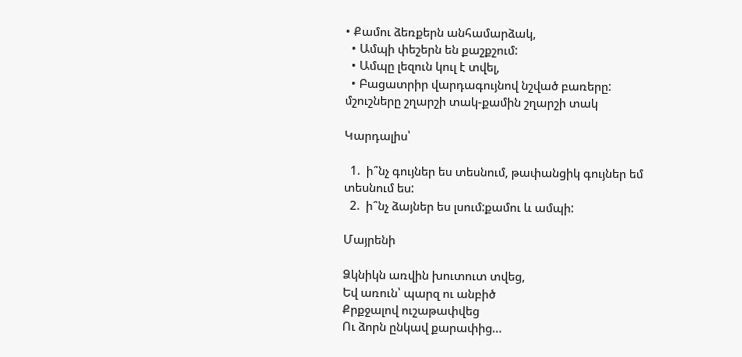• Քամու ձեռքերն անհամարձակ,
  • Ամպի փեշերն են քաշքշում:
  • Ամպը լեզուն կուլ է տվել,
  • Բացատրիր վարդագույնով նշված բառերը: մշուշները շղարշի տակ-քամին շղարշի տակ

Կարդալիս՝

  1.  ի՞նչ գույներ ես տեսնում, թափանցիկ գույներ եմ տեսնում ես:
  2.  ի՞նչ ձայներ ես լսում:քամու և ամպի:

Մայրենի

Ձկնիկն առվին խուտուտ տվեց,
Եվ առուն՝ պարզ ու անբիծ
Քրքջալով ուշաթափվեց
Ու ձորն ընկավ քարափից…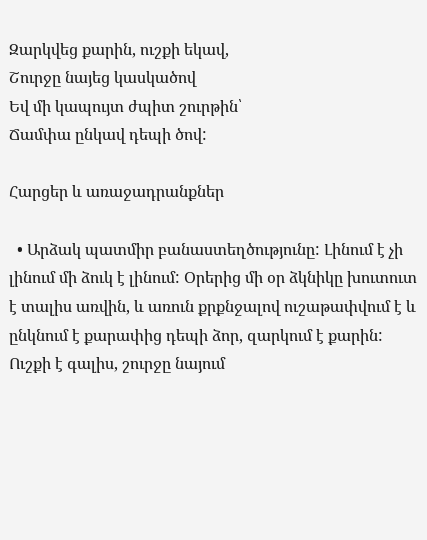Զարկվեց քարին, ուշքի եկավ,
Շուրջը նայեց կասկածով
Եվ մի կապույտ ժպիտ շուրթին՝
Ճամփա ընկավ դեպի ծով:

Հարցեր և առաջադրանքներ

  • Արձակ պատմիր բանաստեղծությունը: Լինում է չի լինում մի ձուկ է լինում: Օրերից մի օր ձկնիկը խուտուտ է տալիս առվին, և առուն քրքնջալով ուշաթափվում է և ընկնում է քարափից դեպի ձոր, զարկում է քարին: Ուշքի է գալիս, շուրջը նայում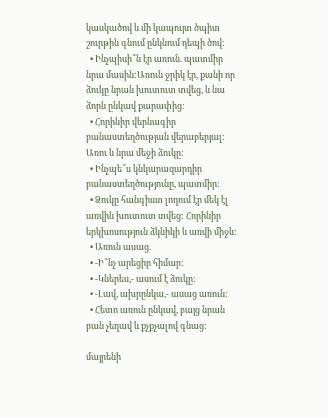կասկածով և մի կապույտ ծպիտ շուրթին գնում ընկնում դեպի ծով:
  • Ինչպիսի՞ն էր առուն. պատմիր նրա մասին:Առուն ջրիկ էր, քանի որ ձուկը նրան խուտուտ տվեց, և նա ձորն ընկավ քարափից:
  • Հորինիր վերնագիր բանաստեղծության վերաբերյալ: Առու և նրա մեջի ձուկը:
  • Ինչպե՞ս կնկարազարդիր բանաստեղծությունը, պատմիր:
  • Ձուկը հանգիստ լողում էր մեկ էլ առվին խուտուտ տվեց: Հորինիր երկխոսություն ձկնիկի և առվի միջև:
  • Առուն ասաց.
  • -Ի՞նչ արեցիր հիմար:
  • -Կներես,- ասում է ձուկը:
  • -Լավ, ախրընկա,- ասաց առուն:
  • Հետո առուն ընկավ, բայց նրան բան չեղավ և քչքչալով գնաց:

մայրենի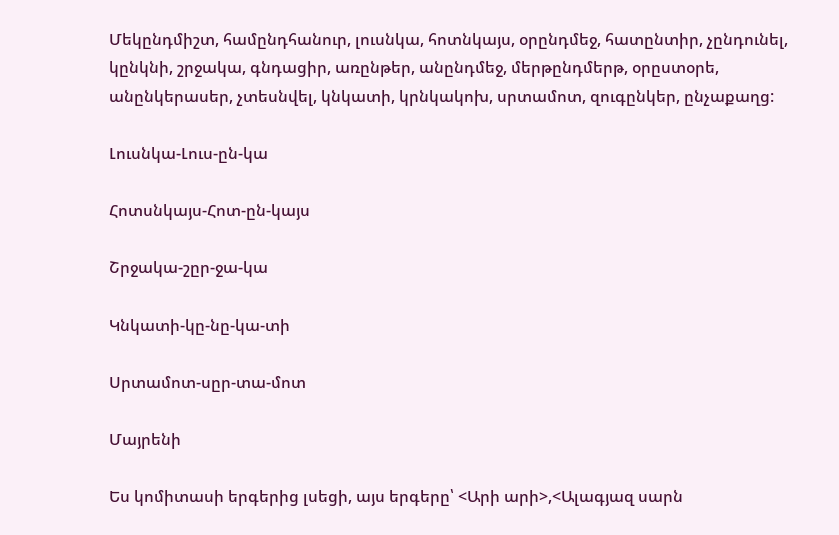Մեկընդմիշտ, համընդհանուր, լուսնկա, հոտնկայս, օրընդմեջ, հատընտիր, չընդունել, կընկնի, շրջակա, գնդացիր, առընթեր, անընդմեջ, մերթընդմերթ, օրըստօրե, անընկերասեր, չտեսնվել, կնկատի, կրնկակոխ, սրտամոտ, զուգընկեր, ընչաքաղց:

Լուսնկա-Լուս-ըն-կա

Հոտսնկայս-Հոտ-ըն-կայս

Շրջակա-շըր-ջա-կա

Կնկատի-կը-նը-կա-տի

Սրտամոտ-սըր-տա-մոտ

Մայրենի

Ես կոմիտասի երգերից լսեցի, այս երգերը՝ <Արի արի>,<Ալագյազ սարն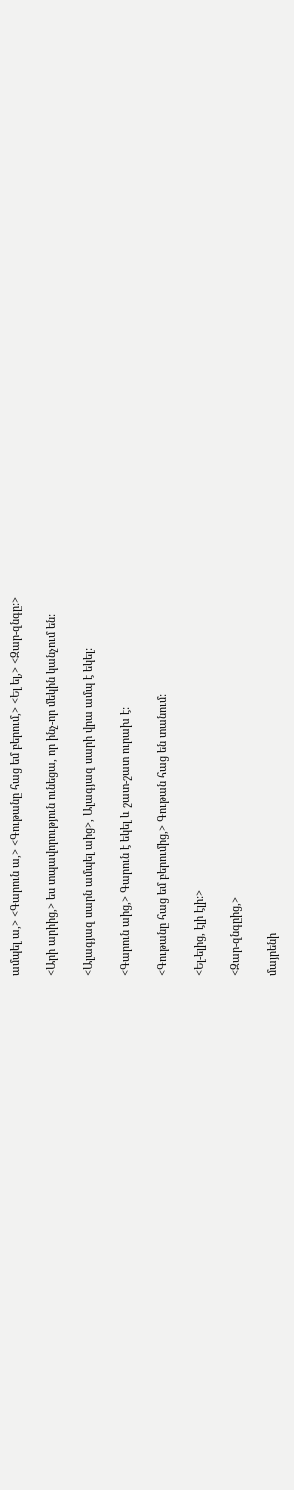ամպել ա,> <Գարուն ա,> <Գութանը հաց եմ բերում,> <Ել ել,> <Զար-զնգը:>

<Արի արիից,> ես տպավորություն ունեցա, որ ինչ-որ մեկին կանչում են:

<Ալագյազ սարն ամպել աից>, Ալագյազ սարի վրա ամպ է եկել:

<Գարուն աից,> Գարուն է եկել և շատ-շատ ուրախ է:

<Գութանը հաց եմ բերումից,> Գութան հաց են տանում:

<Ել-ելից, էլի էլի:>

<Զար-զնգըից,>

մայրենի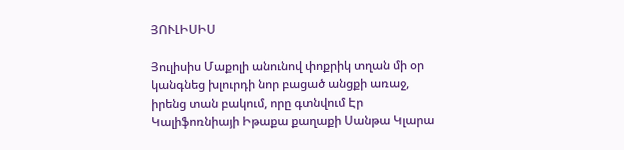ՅՈՒԼԻՍԻՍ

Յուլիսիս Մաքոլի անունով փոքրիկ տղան մի օր կանգնեց խլուրդի նոր բացած անցքի առաջ, իրենց տան բակում, որը գտնվում Էր Կալիֆոռնիայի Իթաքա քաղաքի Սանթա Կլարա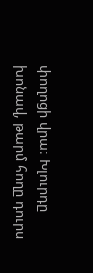փողոցի վրա։ Խլուրդը խոնավ, թարմ հողը դուրս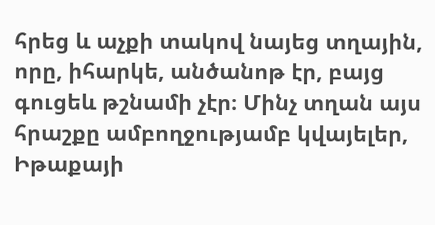հրեց և աչքի տակով նայեց տղային, որը, իհարկե, անծանոթ էր, բայց գուցեև թշնամի չէր։ Մինչ տղան այս հրաշքը ամբողջությամբ կվայելեր, Իթաքայի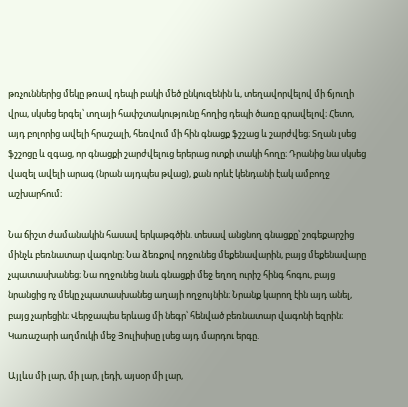թռչուններից մեկը թռավ դեպի բակի մեծ ընկուզենին և, տեղավորվելով մի ճյուղի վրա, սկսեց երգել՝ տղայի հափշտակությունը հողից դեպի ծառը գրավելով։ Հետո, այդ բոլորից ավելի հրաշալի, հեռվում մի հին գնացք ֆշշաց և շարժվեց։ Տղան լսեց ֆշշոցը և զգաց, որ գնացքի շարժվելուց երերաց ոտքի տակի հողը։ Դրանից նա սկսեց վազել ավելի արագ (նրան այդպես թվաց), քան որևէ կենդանի էակ ամբողջ աշխարհում։

Նա ճիշտ ժամանակին հասավ երկաթգծին. տեսավ անցնող գնացքը՝ շոգեքարշից մինչև բեռնատար վագոնը։ Նա ձեռքով ոդջունեց մեքենավարին, բայց մեքենավարը չպատասխանեց։ Նա ողջունեց նաև գնացքի մեջ եղող ուրիշ հինգ հոգու, բայց նրանցից ոչ մեկը չպատասխանեց աղայի ողջույնին։ Նրանք կարող էին այդ անել, բայց չարեցին։ Վերջապես երևաց մի նեգր՝ հենված բեռնատար վագոնի եզրին։ Կառաշարի աղմուկի մեջ Յուլիսիսը լսեց այդ մարդու երգը.

Այլևս մի լար, մի լար, լեդի, այսօր մի լար,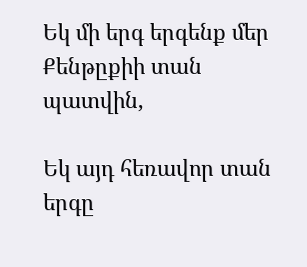Եկ մի երգ երգենք մեր Քենթըքիի տան պատվին,

Եկ այդ հեռավոր տան երգը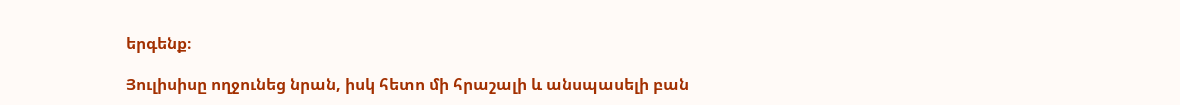երգենք։

Յուլիսիսը ողջունեց նրան, իսկ հետո մի հրաշալի և անսպասելի բան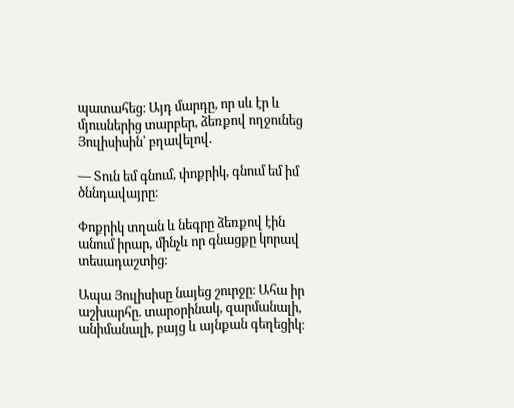պատահեց։ Այդ մարդը, որ սև էր և մյուսներից տարբեր, ձեռքով ողջունեց Յուլիսիսին՝ բղավելով.

— Տուն եմ գնում, փոքրիկ, գնում եմ իմ ծննդավայրը։

Փոքրիկ տղան և նեգրը ձեռքով էին անում իրար, մինչև որ գնացքը կորավ տեսադաշտից։

Ապա Յուլիսիսը նայեց շուրջը։ Ահա իր աշխարհը. տարօրինակ, զարմանալի, անիմանալի, բայց և այնքան գեղեցիկ։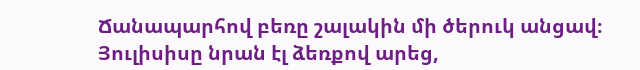Ճանապարհով բեռը շալակին մի ծերուկ անցավ։ Յուլիսիսը նրան էլ ձեռքով արեց,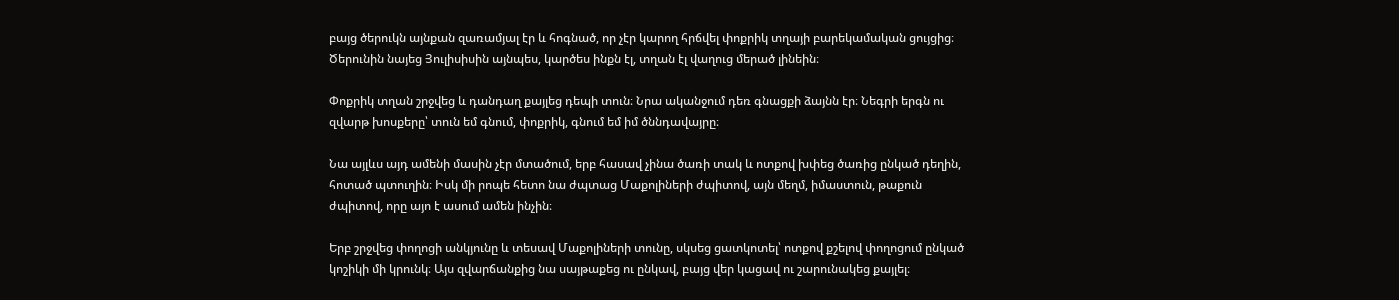բայց ծերուկն այնքան զառամյալ էր և հոգնած, որ չէր կարող հրճվել փոքրիկ տղայի բարեկամական ցույցից։ Ծերունին նայեց Յուլիսիսին այնպես, կարծես ինքն էլ, տղան էլ վաղուց մերած լինեին։

Փոքրիկ տղան շրջվեց և դանդաղ քայլեց դեպի տուն։ Նրա ականջում դեռ գնացքի ձայնն էր։ Նեգրի երգն ու զվարթ խոսքերը՝ տուն եմ գնում, փոքրիկ, գնում եմ իմ ծննդավայրը։

Նա այլևս այդ ամենի մասին չէր մտածում, երբ հասավ չինա ծառի տակ և ոտքով խփեց ծառից ընկած դեղին, հոտած պտուղին։ Իսկ մի րոպե հետո նա ժպտաց Մաքոլիների ժպիտով, այն մեղմ, իմաստուն, թաքուն ժպիտով, որը այո է ասում ամեն ինչին։

Երբ շրջվեց փողոցի անկյունը և տեսավ Մաքոլիների տունը, սկսեց ցատկոտել՝ ոտքով քշելով փողոցում ընկած կոշիկի մի կրունկ։ Այս զվարճանքից նա սայթաքեց ու ընկավ, բայց վեր կացավ ու շարունակեց քայլել։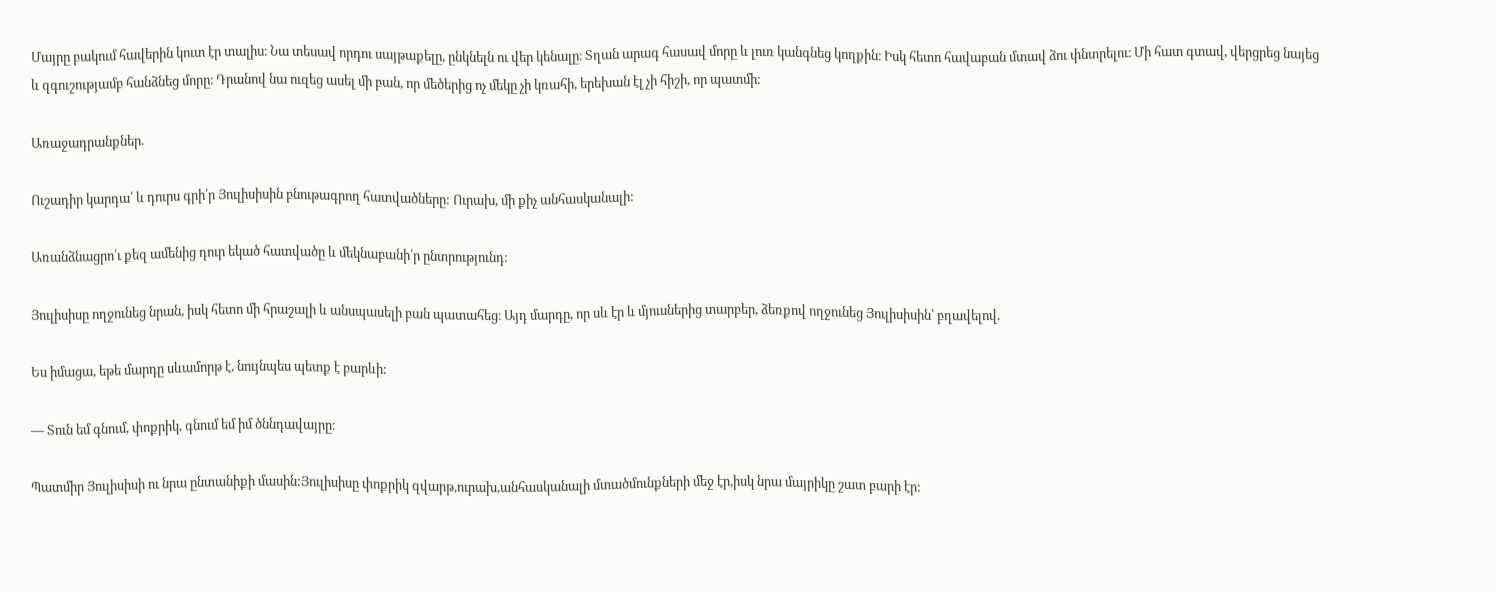Մայրը բակում հավերին կուտ էր տալիս։ Նա տեսավ որդու սայթաքելը, ընկնելն ու վեր կենալը։ Տղան արագ հասավ մորը և լուռ կանգնեց կողքին։ Իսկ հետո հավաբան մտավ ձու փնտրելու։ Մի հատ գտավ, վերցրեց նայեց և զգուշությամբ հանձնեց մորը։ Դրանով նա ուզեց ասել մի բան, որ մեծերից ոչ մեկը չի կռահի, երեխան էլ չի հիշի, որ պատմի։

Առաջադրանքներ.

Ուշադիր կարդա՛ և դուրս գրի՛ր Յուլիսիսին բնութագրող հատվածները: Ուրախ, մի քիչ անհասկանալի:

Առանձնացրո՛ւ քեզ ամենից դուր եկած հատվածը և մեկնաբանի՛ր ընտրությունդ:

Յուլիսիսը ողջունեց նրան, իսկ հետո մի հրաշալի և անսպասելի բան պատահեց։ Այդ մարդը, որ սև էր և մյուսներից տարբեր, ձեռքով ողջունեց Յուլիսիսին՝ բղավելով.

Ես իմացա, եթե մարդը սևամորթ է, նույնպես պետք է բարևի:

— Տուն եմ գնում, փոքրիկ, գնում եմ իմ ծննդավայրը։

Պատմիր Յուլիսիսի ու նրա ընտանիքի մասին:Յուլիսիսը փոքրիկ զվարթ,ուրախ,անհասկանալի մտածմունքների մեջ էր,իսկ նրա մայրիկը շատ բարի էր: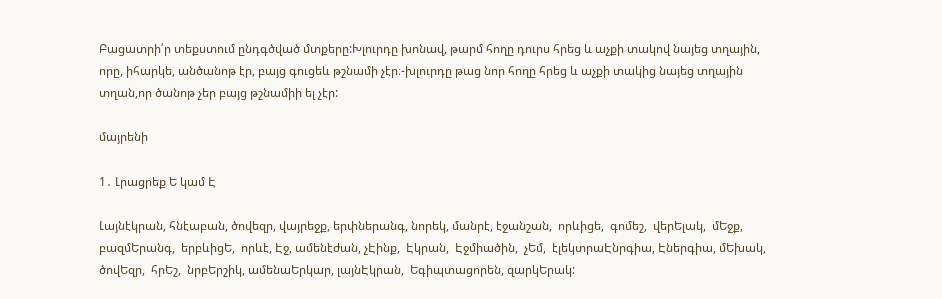Բացատրի՛ր տեքստում ընդգծված մտքերը:Խլուրդը խոնավ, թարմ հողը դուրս հրեց և աչքի տակով նայեց տղային, որը, իհարկե, անծանոթ էր, բայց գուցեև թշնամի չէր։-խլուրդը թաց նոր հողը հրեց և աչքի տակից նայեց տղային տղան,որ ծանոթ չեր բայց թշնամիի ել չէր:

մայրենի

1․ Լրացրեք Ե կամ Է

Լայնէկրան, հնէաբան, ծովեզր, վայրեջք, երփներանգ, նորեկ, մանրէ, էջանշան,  որևիցե,  գոմեշ,  վերԵլակ,  մԵջք,  բազմԵրանգ,  երբևիցԵ,  որևէ, Էջ, ամենէժան, չԷինք,  Էկրան,  Էջմիածին,  չԵմ,  էլեկտրաԷնրգիա, Էներգիա, մԵխակ, ծովԵզր,  հրԵշ,  նրբԵրշիկ, ամենաԵրկար, լայնԷկրան,  Եգիպտացորեն, զարկԵրակ: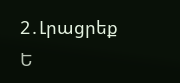2․Լրացրեք Ե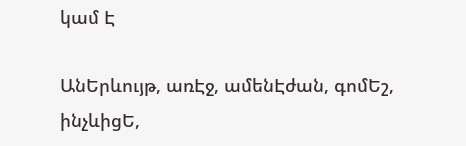կամ Է

ԱնԵրևույթ, առԷջ, ամենԷժան, գոմԵշ, ինչևիցԵ,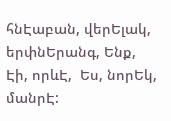հնԷաբան, վերԵլակ,  երփնԵրանգ, Ենք, Էի, որևԷ,  Ես, նորԵկ, մանրԷ: